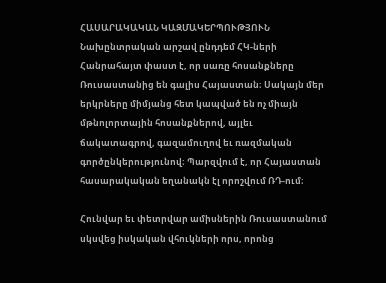ՀԱՍԱՐԱԿԱԿԱՆ ԿԱԶՄԱԿԵՐՊՈՒԹՅՈՒՆ
Նախընտրական արշավ ընդդեմ ՀԿ-ների
Հանրահայտ փաստ է, որ սառը հոսանքները Ռուսաստանից են գալիս Հայաստան։ Սակայն մեր
երկրները միմյանց հետ կապված են ոչ միայն մթնոլորտային հոսանքներով, այլեւ
ճակատագրով, գազամուղով եւ ռազմական գործընկերությունով։ Պարզվում է, որ Հայաստան
հասարակական եղանակն էլ որոշվում ՌԴ-ում։

Հունվար եւ փետրվար ամիսներին Ռուսաստանում սկսվեց իսկական վհուկների որս, որոնց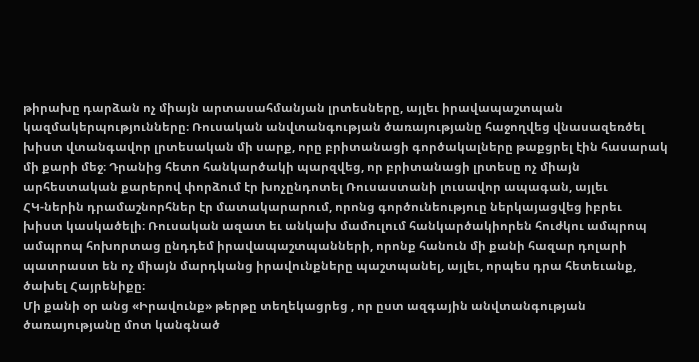թիրախը դարձան ոչ միայն արտասահմանյան լրտեսները, այլեւ իրավապաշտպան
կազմակերպությունները։ Ռուսական անվտանգության ծառայությանը հաջողվեց վնասազեռծել
խիստ վտանգավոր լրտեսական մի սարք, որը բրիտանացի գործակալները թաքցրել էին հասարակ
մի քարի մեջ։ Դրանից հետո հանկարծակի պարզվեց, որ բրիտանացի լրտեսը ոչ միայն
արհեստական քարերով փորձում էր խոչընդոտել Ռուսաստանի լուսավոր ապագան, այլեւ
ՀԿ-ներին դրամաշնորհներ էր մատակարարում, որոնց գործունեություը ներկայացվեց իբրեւ
խիստ կասկածելի։ Ռուսական ազատ եւ անկախ մամուլում հանկարծակիորեն հուժկու ամպրոպ
ամպրոպ հոխորտաց ընդդեմ իրավապաշտպանների, որոնք հանուն մի քանի հազար դոլարի
պատրաստ են ոչ միայն մարդկանց իրավունքները պաշտպանել, այլեւ, որպես դրա հետեւանք,
ծախել Հայրենիքը։
Մի քանի օր անց «Իրավունք» թերթը տեղեկացրեց , որ ըստ ազգային անվտանգության
ծառայությանը մոտ կանգնած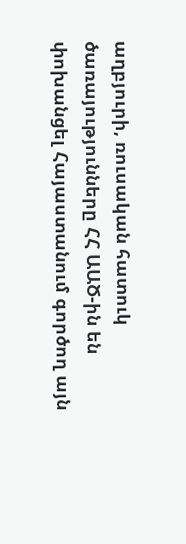աղբյուրի, ռուսական հատուկ ծառայությունները ՀՀ ԱԱԾ-ին են
փոխանցել Հայաստանում գործող այն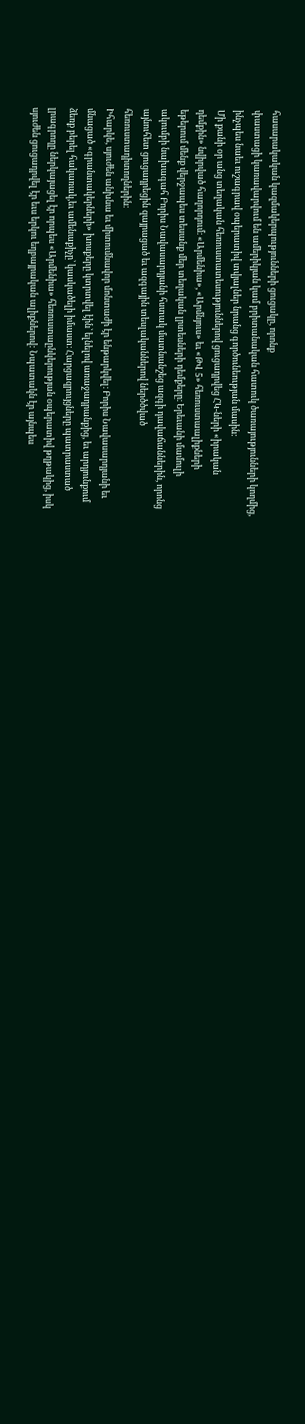հասարակական կազմակերպությունների ցուցակը, որոնք
փաստացի կառավարվում են ամերիկյան կամ բրիտանական հատուկ ծառայությունների կողմից,
ինչպես նաեւ ուշագրավ օպերատիվ տվյալներ նրանց գործունեության մասին:
Մի քանի օր անց տեղական հեռուստատեսություններով ցուցադրվեց ՀԿ-ների «իրական
դեմքին» նվիրված հաղորդում։ «Արմենիա», «Արմնյուս» եւ «ԹՎ 5» հեռուստաալիքների
եթերում մենք վերջապես տեսանք մեր տեղական լրտեսների դեմքերը։ Երեւանի մամուլի
ակումբի նախագահ Բորիս Նավասարդյանի հստակ մատնանշեց ազգի դավաճաններին, որոնց
այնուհետ ցուցադրեցին զայրացած եւ ազգային տեսլականներով ներծծված
հեռուստադիտողներին։
Իհարկե, սյուժեն անխնա եւ միտումնավոր մոնտաժի էր ենթարկվել։ Բորիս Նավասարդյանի եւ
մնացած «գրանտակերների» խոսքերը կտրտվել էին՝ ելնելով առաջադրանքից, եւ արդյունքում
ձեռք բերել հակառակ,եւ ամենաքիչը՝ կասկածելի իմաստ։ Հարցազրույցները պատրաստած
լրագրողը ներկայացել էր որպես «Արմենիա» հեռուստաընկերության օպերատիվ թղթակից, իսկ
սյուժեն ցուցադրվել էր եւս երկու եղբայրական ալիքներով: Նպատակն էր այնպես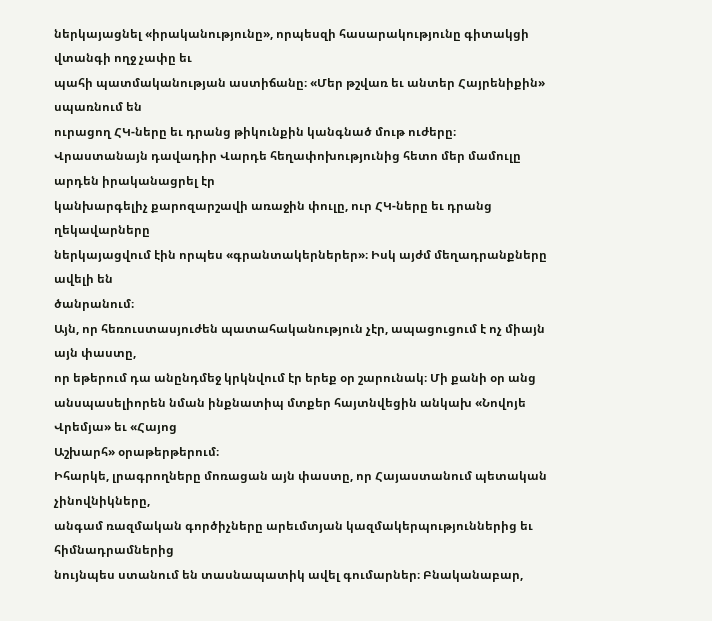ներկայացնել «իրականությունը», որպեսզի հասարակությունը գիտակցի վտանգի ողջ չափը եւ
պահի պատմականության աստիճանը։ «Մեր թշվառ եւ անտեր Հայրենիքին» սպառնում են
ուրացող ՀԿ-ները եւ դրանց թիկունքին կանգնած մութ ուժերը։
Վրաստանայն դավադիր Վարդե հեղափոխությունից հետո մեր մամուլը արդեն իրականացրել էր
կանխարգելիչ քարոզարշավի առաջին փուլը, ուր ՀԿ-ները եւ դրանց ղեկավարները
ներկայացվում էին որպես «գրանտակերներեր»։ Իսկ այժմ մեղադրանքները ավելի են
ծանրանում։
Այն, որ հեռուստասյուժեն պատահականություն չէր, ապացուցում է ոչ միայն այն փաստը,
որ եթերում դա անընդմեջ կրկնվում էր երեք օր շարունակ։ Մի քանի օր անց
անսպասելիորեն նման ինքնատիպ մտքեր հայտնվեցին անկախ «Նովոյե Վրեմյա» եւ «Հայոց
Աշխարհ» օրաթերթերում։
Իհարկե, լրագրողները մոռացան այն փաստը, որ Հայաստանում պետական չինովնիկները,
անգամ ռազմական գործիչները արեւմտյան կազմակերպություններից եւ հիմնադրամներից
նույնպես ստանում են տասնապատիկ ավել գումարներ։ Բնականաբար,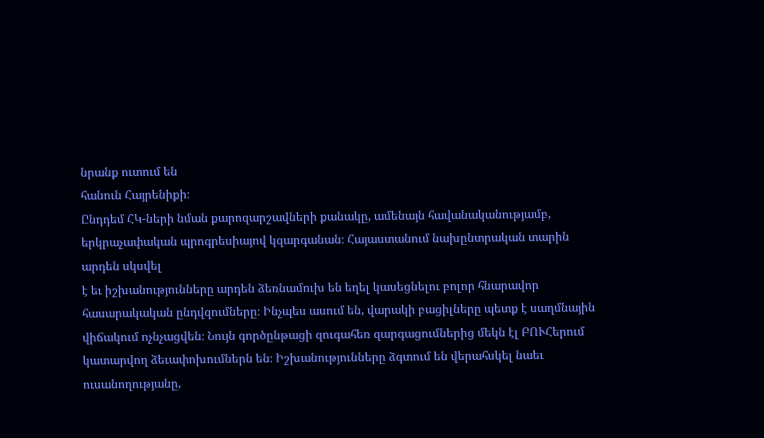նրանք ուտում են
հանուն Հայրենիքի։
Ընդդեմ ՀԿ-ների նման քարոզարշավների քանակը, ամենայն հավանականությամբ,
երկրաչափական պրոգրեսիայով կզարգանան։ Հայաստանում նախընտրական տարին արդեն սկսվել
է եւ իշխանությունները արդեն ձեռնամուխ են եղել կասեցնելու բոլոր հնարավոր
հասարակական ընդվզումները։ Ինչպես ասում են, վարակի բացիլները պետք է սաղմնային
վիճակում ոչնչացվեն։ Նույն գործընթացի զուգահեռ զարգացումներից մեկն էլ ԲՈՒՀերում
կատարվող ձեւափոխումներն են։ Իշխանությունները ձգտում են վերահսկել նաեւ
ուսանողությանը,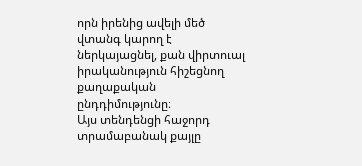որն իրենից ավելի մեծ վտանգ կարող է ներկայացնել, քան վիրտուալ
իրականություն հիշեցնող քաղաքական ընդդիմությունը։
Այս տենդենցի հաջորդ տրամաբանակ քայլը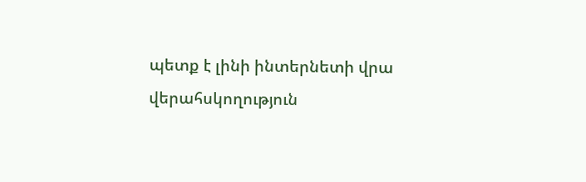պետք է լինի ինտերնետի վրա վերահսկողություն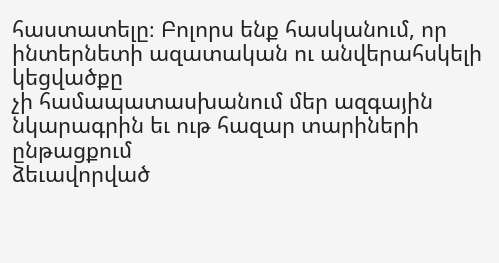հաստատելը։ Բոլորս ենք հասկանում, որ ինտերնետի ազատական ու անվերահսկելի կեցվածքը
չի համապատասխանում մեր ազգային նկարագրին եւ ութ հազար տարիների ընթացքում
ձեւավորված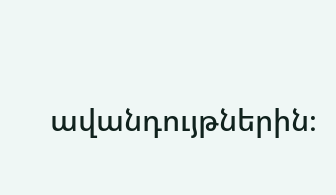ավանդույթներին։